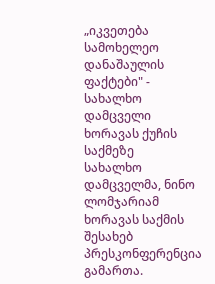„იკვეთება სამოხელეო დანაშაულის ფაქტები" - სახალხო დამცველი ხორავას ქუჩის საქმეზე
სახალხო დამცველმა, ნინო ლომჯარიამ ხორავას საქმის შესახებ პრესკონფერენცია გამართა.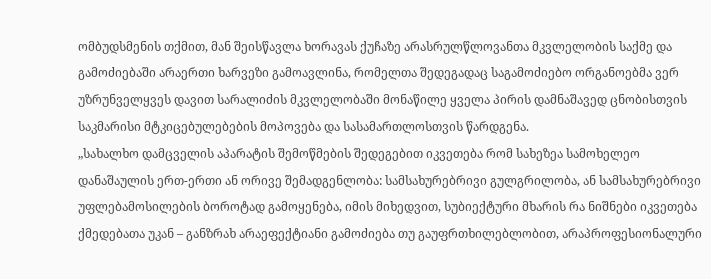ომბუდსმენის თქმით, მან შეისწავლა ხორავას ქუჩაზე არასრულწლოვანთა მკვლელობის საქმე და გამოძიებაში არაერთი ხარვეზი გამოავლინა, რომელთა შედეგადაც საგამოძიებო ორგანოებმა ვერ უზრუნველყვეს დავით სარალიძის მკვლელობაში მონაწილე ყველა პირის დამნაშავედ ცნობისთვის საკმარისი მტკიცებულებების მოპოვება და სასამართლოსთვის წარდგენა.
„სახალხო დამცველის აპარატის შემოწმების შედეგებით იკვეთება რომ სახეზეა სამოხელეო დანაშაულის ერთ-ერთი ან ორივე შემადგენლობა: სამსახურებრივი გულგრილობა, ან სამსახურებრივი უფლებამოსილების ბოროტად გამოყენება, იმის მიხედვით, სუბიექტური მხარის რა ნიშნები იკვეთება ქმედებათა უკან – განზრახ არაეფექტიანი გამოძიება თუ გაუფრთხილებლობით, არაპროფესიონალური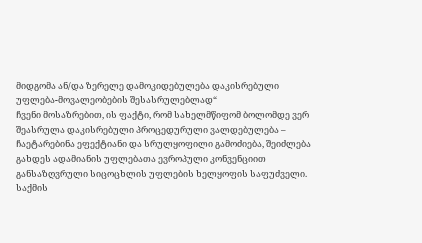მიდგომა ან/და ზერელე დამოკიდებულება დაკისრებული უფლება-მოვალეობების შესასრულებლად“
ჩვენი მოსაზრებით, ის ფაქტი, რომ სახელმწიფომ ბოლომდე ვერ შეასრულა დაკისრებული პროცედურული ვალდებულება – ჩაეტარებინა ეფექტიანი და სრულყოფილი გამოძიება, შეიძლება გახდეს ადამიანის უფლებათა ევროპული კონვენციით განსაზღვრული სიცოცხლის უფლების ხელყოფის საფუძველი.
საქმის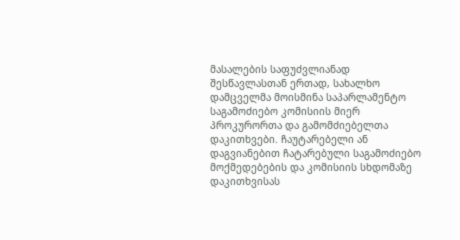მასალების საფუძვლიანად შესწავლასთან ერთად, სახალხო დამცველმა მოისმინა საპარლამენტო საგამოძიებო კომისიის მიერ პროკურორთა და გამომძიებელთა დაკითხვები. ჩაუტარებელი ან დაგვიანებით ჩატარებული საგამოძიებო მოქმედებების და კომისიის სხდომაზე დაკითხვისას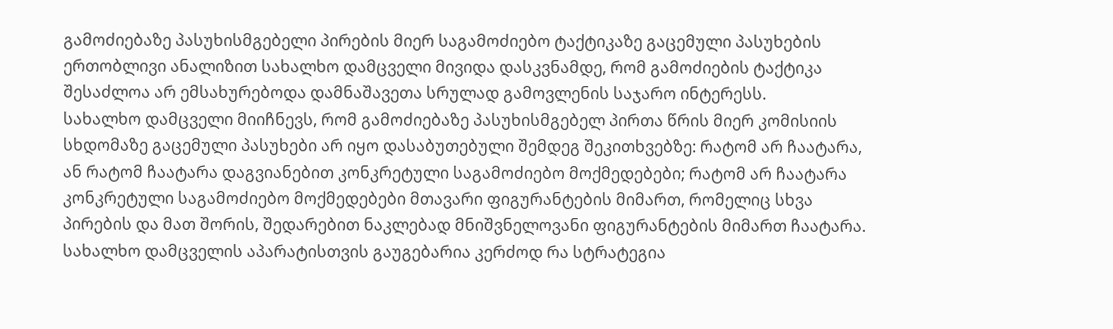გამოძიებაზე პასუხისმგებელი პირების მიერ საგამოძიებო ტაქტიკაზე გაცემული პასუხების ერთობლივი ანალიზით სახალხო დამცველი მივიდა დასკვნამდე, რომ გამოძიების ტაქტიკა შესაძლოა არ ემსახურებოდა დამნაშავეთა სრულად გამოვლენის საჯარო ინტერესს.
სახალხო დამცველი მიიჩნევს, რომ გამოძიებაზე პასუხისმგებელ პირთა წრის მიერ კომისიის სხდომაზე გაცემული პასუხები არ იყო დასაბუთებული შემდეგ შეკითხვებზე: რატომ არ ჩაატარა, ან რატომ ჩაატარა დაგვიანებით კონკრეტული საგამოძიებო მოქმედებები; რატომ არ ჩაატარა კონკრეტული საგამოძიებო მოქმედებები მთავარი ფიგურანტების მიმართ, რომელიც სხვა პირების და მათ შორის, შედარებით ნაკლებად მნიშვნელოვანი ფიგურანტების მიმართ ჩაატარა. სახალხო დამცველის აპარატისთვის გაუგებარია კერძოდ რა სტრატეგია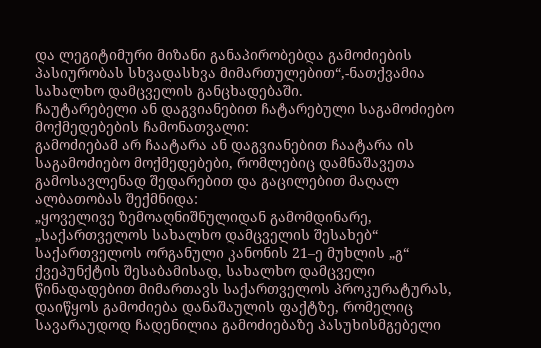და ლეგიტიმური მიზანი განაპირობებდა გამოძიების პასიურობას სხვადასხვა მიმართულებით“,-ნათქვამია სახალხო დამცველის განცხადებაში.
ჩაუტარებელი ან დაგვიანებით ჩატარებული საგამოძიებო მოქმედებების ჩამონათვალი:
გამოძიებამ არ ჩაატარა ან დაგვიანებით ჩაატარა ის საგამოძიებო მოქმედებები, რომლებიც დამნაშავეთა გამოსავლენად შედარებით და გაცილებით მაღალ ალბათობას შექმნიდა:
„ყოველივე ზემოაღნიშნულიდან გამომდინარე, „საქართველოს სახალხო დამცველის შესახებ“ საქართველოს ორგანული კანონის 21–ე მუხლის „გ“ ქვეპუნქტის შესაბამისად, სახალხო დამცველი წინადადებით მიმართავს საქართველოს პროკურატურას, დაიწყოს გამოძიება დანაშაულის ფაქტზე, რომელიც სავარაუდოდ ჩადენილია გამოძიებაზე პასუხისმგებელი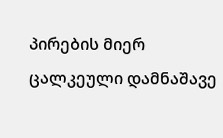პირების მიერ ცალკეული დამნაშავე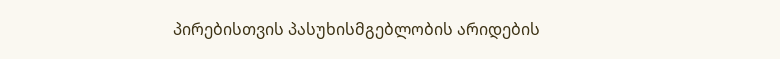პირებისთვის პასუხისმგებლობის არიდების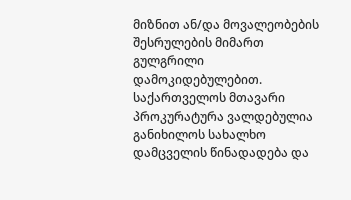მიზნით ან/და მოვალეობების შესრულების მიმართ გულგრილი დამოკიდებულებით.
საქართველოს მთავარი პროკურატურა ვალდებულია განიხილოს სახალხო დამცველის წინადადება და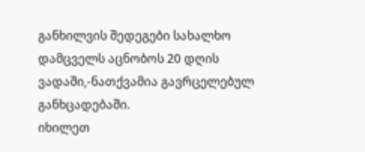განხილვის შედეგები სახალხო დამცველს აცნობოს 20 დღის ვადაში,-ნათქვამია გავრცელებულ განხცადებაში.
იხილეთ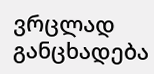ვრცლად განცხადება